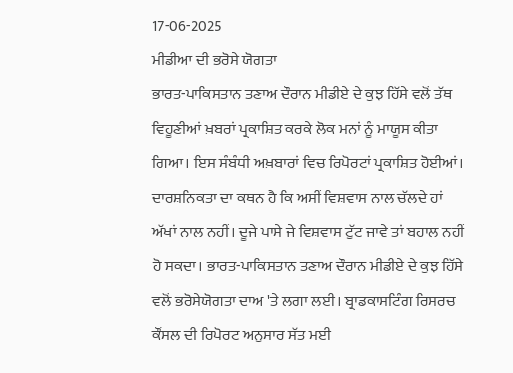17-06-2025
ਮੀਡੀਆ ਦੀ ਭਰੋਸੇ ਯੋਗਤਾ
ਭਾਰਤ-ਪਾਕਿਸਤਾਨ ਤਣਾਅ ਦੌਰਾਨ ਮੀਡੀਏ ਦੇ ਕੁਝ ਹਿੱਸੇ ਵਲੋਂ ਤੱਥ ਵਿਹੂਣੀਆਂ ਖ਼ਬਰਾਂ ਪ੍ਰਕਾਸ਼ਿਤ ਕਰਕੇ ਲੋਕ ਮਨਾਂ ਨੂੰ ਮਾਯੂਸ ਕੀਤਾ ਗਿਆ। ਇਸ ਸੰਬੰਧੀ ਅਖ਼ਬਾਰਾਂ ਵਿਚ ਰਿਪੋਰਟਾਂ ਪ੍ਰਕਾਸ਼ਿਤ ਹੋਈਆਂ। ਦਾਰਸ਼ਨਿਕਤਾ ਦਾ ਕਥਨ ਹੈ ਕਿ ਅਸੀਂ ਵਿਸ਼ਵਾਸ ਨਾਲ ਚੱਲਦੇ ਹਾਂ ਅੱਖਾਂ ਨਾਲ ਨਹੀਂ। ਦੂਜੇ ਪਾਸੇ ਜੇ ਵਿਸ਼ਵਾਸ ਟੁੱਟ ਜਾਵੇ ਤਾਂ ਬਹਾਲ ਨਹੀਂ ਹੋ ਸਕਦਾ। ਭਾਰਤ-ਪਾਕਿਸਤਾਨ ਤਣਾਅ ਦੌਰਾਨ ਮੀਡੀਏ ਦੇ ਕੁਝ ਹਿੱਸੇ ਵਲੋਂ ਭਰੋਸੇਯੋਗਤਾ ਦਾਅ 'ਤੇ ਲਗਾ ਲਈ। ਬ੍ਰਾਡਕਾਸਟਿੰਗ ਰਿਸਰਚ ਕੌਂਸਲ ਦੀ ਰਿਪੋਰਟ ਅਨੁਸਾਰ ਸੱਤ ਮਈ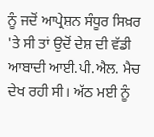ਨੂੰ ਜਦੋਂ ਆਪ੍ਰੇਸ਼ਨ ਸੰਧੂਰ ਸਿਖ਼ਰ 'ਤੇ ਸੀ ਤਾਂ ਉਦੋਂ ਦੇਸ਼ ਦੀ ਵੱਡੀ ਆਬਾਦੀ ਆਈ.ਪੀ.ਐਲ. ਮੈਚ ਦੇਖ ਰਹੀ ਸੀ। ਅੱਠ ਮਈ ਨੂੰ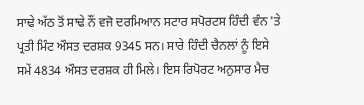ਸਾਢੇ ਅੱਠ ਤੋਂ ਸਾਢੇ ਨੌਂ ਵਜੋ ਦਰਮਿਆਨ ਸਟਾਰ ਸਪੋਰਟਸ ਹਿੰਦੀ ਵੰਨ 'ਤੇ ਪ੍ਰਤੀ ਮਿੰਟ ਔਸਤ ਦਰਸ਼ਕ 9345 ਸਨ। ਸਾਰੇ ਹਿੰਦੀ ਚੈਨਲਾਂ ਨੂੰ ਇਸੇ ਸਮੇਂ 4834 ਔਸਤ ਦਰਸ਼ਕ ਹੀ ਮਿਲੇ। ਇਸ ਰਿਪੋਰਟ ਅਨੁਸਾਰ ਮੈਚ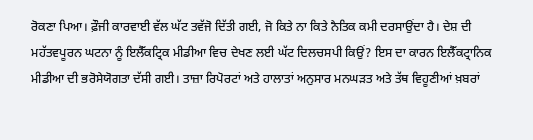ਰੋਕਣਾ ਪਿਆ। ਫ਼ੌਜੀ ਕਾਰਵਾਈ ਵੱਲ ਘੱਟ ਤਵੱਜੋ ਦਿੱਤੀ ਗਈ, ਜੋ ਕਿਤੇ ਨਾ ਕਿਤੇ ਨੈਤਿਕ ਕਮੀ ਦਰਸਾਉਂਦਾ ਹੈ। ਦੇਸ਼ ਦੀ ਮਹੱਤਵਪੂਰਨ ਘਟਨਾ ਨੂੰ ਇਲੈੱਕਟ੍ਰਿਕ ਮੀਡੀਆ ਵਿਚ ਦੇਖਣ ਲਈ ਘੱਟ ਦਿਲਚਸਪੀ ਕਿਉਂ? ਇਸ ਦਾ ਕਾਰਨ ਇਲੈੱਕਟ੍ਰਾਨਿਕ ਮੀਡੀਆ ਦੀ ਭਰੋਸੇਯੋਗਤਾ ਦੱਸੀ ਗਈ। ਤਾਜ਼ਾ ਰਿਪੋਰਟਾਂ ਅਤੇ ਹਾਲਾਤਾਂ ਅਨੁਸਾਰ ਮਨਘੜਤ ਅਤੇ ਤੱਥ ਵਿਹੂਣੀਆਂ ਖ਼ਬਰਾਂ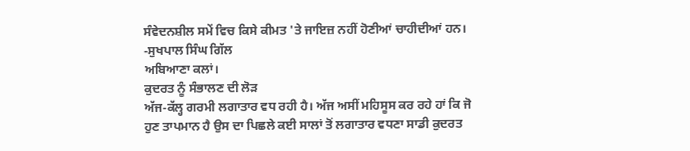ਸੰਵੇਦਨਸ਼ੀਲ ਸਮੇਂ ਵਿਚ ਕਿਸੇ ਕੀਮਤ 'ਤੇ ਜਾਇਜ਼ ਨਹੀਂ ਹੋਣੀਆਂ ਚਾਹੀਦੀਆਂ ਹਨ।
-ਸੁਖਪਾਲ ਸਿੰਘ ਗਿੱਲ
ਅਬਿਆਣਾ ਕਲਾਂ।
ਕੁਦਰਤ ਨੂੰ ਸੰਭਾਲਣ ਦੀ ਲੋੜ
ਅੱਜ-ਕੱਲ੍ਹ ਗਰਮੀ ਲਗਾਤਾਰ ਵਧ ਰਹੀ ਹੈ। ਅੱਜ ਅਸੀਂ ਮਹਿਸੂਸ ਕਰ ਰਹੇ ਹਾਂ ਕਿ ਜੋ ਹੁਣ ਤਾਪਮਾਨ ਹੈ ਉਸ ਦਾ ਪਿਛਲੇ ਕਈ ਸਾਲਾਂ ਤੋਂ ਲਗਾਤਾਰ ਵਧਣਾ ਸਾਡੀ ਕੁਦਰਤ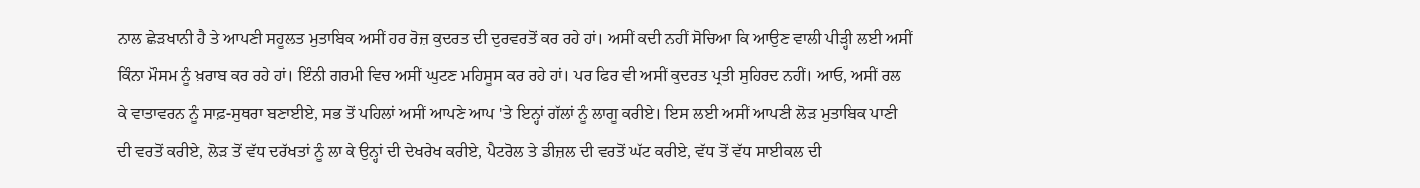ਨਾਲ ਛੇੜਖਾਨੀ ਹੈ ਤੇ ਆਪਣੀ ਸਹੂਲਤ ਮੁਤਾਬਿਕ ਅਸੀਂ ਹਰ ਰੋਜ਼ ਕੁਦਰਤ ਦੀ ਦੁਰਵਰਤੋਂ ਕਰ ਰਹੇ ਹਾਂ। ਅਸੀਂ ਕਦੀ ਨਹੀਂ ਸੋਚਿਆ ਕਿ ਆਉਣ ਵਾਲੀ ਪੀੜ੍ਹੀ ਲਈ ਅਸੀਂ ਕਿੰਨਾ ਮੌਸਮ ਨੂੰ ਖ਼ਰਾਬ ਕਰ ਰਹੇ ਹਾਂ। ਇੰਨੀ ਗਰਮੀ ਵਿਚ ਅਸੀਂ ਘੁਟਣ ਮਹਿਸੂਸ ਕਰ ਰਹੇ ਹਾਂ। ਪਰ ਫਿਰ ਵੀ ਅਸੀਂ ਕੁਦਰਤ ਪ੍ਰਤੀ ਸੁਹਿਰਦ ਨਹੀਂ। ਆਓ, ਅਸੀਂ ਰਲ ਕੇ ਵਾਤਾਵਰਨ ਨੂੰ ਸਾਫ਼-ਸੁਥਰਾ ਬਣਾਈਏ, ਸਭ ਤੋਂ ਪਹਿਲਾਂ ਅਸੀਂ ਆਪਣੇ ਆਪ 'ਤੇ ਇਨ੍ਹਾਂ ਗੱਲਾਂ ਨੂੰ ਲਾਗੂ ਕਰੀਏ। ਇਸ ਲਈ ਅਸੀਂ ਆਪਣੀ ਲੋੜ ਮੁਤਾਬਿਕ ਪਾਣੀ ਦੀ ਵਰਤੋਂ ਕਰੀਏ, ਲੋੜ ਤੋਂ ਵੱਧ ਦਰੱਖਤਾਂ ਨੂੰ ਲਾ ਕੇ ਉਨ੍ਹਾਂ ਦੀ ਦੇਖਰੇਖ ਕਰੀਏ, ਪੈਟਰੋਲ ਤੇ ਡੀਜ਼ਲ ਦੀ ਵਰਤੋਂ ਘੱਟ ਕਰੀਏ, ਵੱਧ ਤੋਂ ਵੱਧ ਸਾਈਕਲ ਦੀ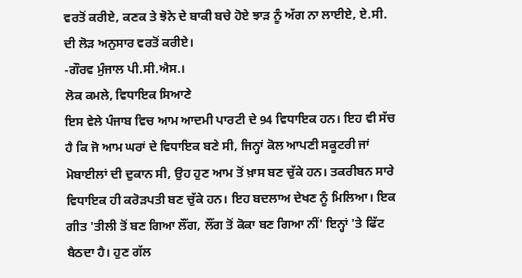ਵਰਤੋਂ ਕਰੀਏ, ਕਣਕ ਤੇ ਝੋਨੇ ਦੇ ਬਾਕੀ ਬਚੇ ਹੋਏ ਝਾੜ ਨੂੰ ਅੱਗ ਨਾ ਲਾਈਏ, ਏ.ਸੀ. ਦੀ ਲੋੜ ਅਨੁਸਾਰ ਵਰਤੋਂ ਕਰੀਏ।
-ਗੌਰਵ ਮੁੰਜਾਲ ਪੀ.ਸੀ.ਐਸ.।
ਲੋਕ ਕਮਲੇ, ਵਿਧਾਇਕ ਸਿਆਣੇ
ਇਸ ਵੇਲੇ ਪੰਜਾਬ ਵਿਚ ਆਮ ਆਦਮੀ ਪਾਰਟੀ ਦੇ 94 ਵਿਧਾਇਕ ਹਨ। ਇਹ ਵੀ ਸੱਚ ਹੈ ਕਿ ਜੋ ਆਮ ਘਰਾਂ ਦੇ ਵਿਧਾਇਕ ਬਣੇ ਸੀ, ਜਿਨ੍ਹਾਂ ਕੋਲ ਆਪਣੀ ਸਕੂਟਰੀ ਜਾਂ ਮੋਬਾਈਲਾਂ ਦੀ ਦੁਕਾਨ ਸੀ, ਉਹ ਹੁਣ ਆਮ ਤੋਂ ਖ਼ਾਸ ਬਣ ਚੁੱਕੇ ਹਨ। ਤਕਰੀਬਨ ਸਾਰੇ ਵਿਧਾਇਕ ਹੀ ਕਰੋੜਪਤੀ ਬਣ ਚੁੱਕੇ ਹਨ। ਇਹ ਬਦਲਾਅ ਦੇਖਣ ਨੂੰ ਮਿਲਿਆ। ਇਕ ਗੀਤ 'ਤੀਲੀ ਤੋਂ ਬਣ ਗਿਆ ਲੌਂਗ, ਲੌਂਗ ਤੋਂ ਕੋਕਾ ਬਣ ਗਿਆ ਨੀਂ' ਇਨ੍ਹਾਂ 'ਤੇ ਫਿੱਟ ਬੈਠਦਾ ਹੈ। ਹੁਣ ਗੱਲ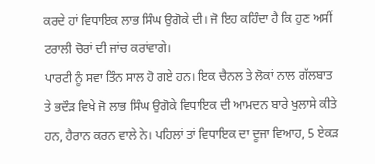ਕਰਦੇ ਹਾਂ ਵਿਧਾਇਕ ਲਾਭ ਸਿੰਘ ਉਗੋਕੇ ਦੀ। ਜੋ ਇਹ ਕਹਿੰਦਾ ਹੈ ਕਿ ਹੁਣ ਅਸੀਂ ਟਰਾਲੀ ਚੋਰਾਂ ਦੀ ਜਾਂਚ ਕਰਾਂਵਾਗੇ।
ਪਾਰਟੀ ਨੂੰ ਸਵਾ ਤਿੰਨ ਸਾਲ ਹੋ ਗਏ ਹਨ। ਇਕ ਚੈਨਲ ਤੇ ਲੋਕਾਂ ਨਾਲ ਗੱਲਬਾਤ ਤੇ ਭਦੌੜ ਵਿਖੇ ਜੋ ਲਾਭ ਸਿੰਘ ਉਗੋਕੇ ਵਿਧਾਇਕ ਦੀ ਆਮਦਨ ਬਾਰੇ ਖੁਲਾਸੇ ਕੀਤੇ ਹਨ, ਹੈਰਾਨ ਕਰਨ ਵਾਲੇ ਨੇ। ਪਹਿਲਾਂ ਤਾਂ ਵਿਧਾਇਕ ਦਾ ਦੂਜਾ ਵਿਆਹ, 5 ਏਕੜ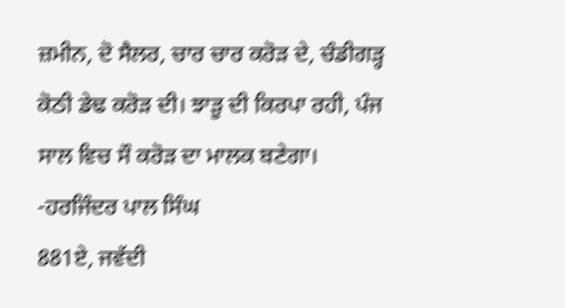ਜ਼ਮੀਨ, ਦੋ ਸੈਲਰ, ਚਾਰ ਚਾਰ ਕਰੋੜ ਦੇ, ਚੰਡੀਗੜ੍ਹ ਕੋਠੀ ਡੇਢ ਕਰੋੜ ਦੀ। ਝਾੜੂ ਦੀ ਕਿਰਪਾ ਰਹੀ, ਪੰਜ ਸਾਲ ਵਿਚ ਸੌ ਕਰੋੜ ਦਾ ਮਾਲਕ ਬਣੇਗਾ।
-ਹਰਜਿੰਦਰ ਪਾਲ ਸਿੰਘ
881ਏ, ਜਵੱਦੀ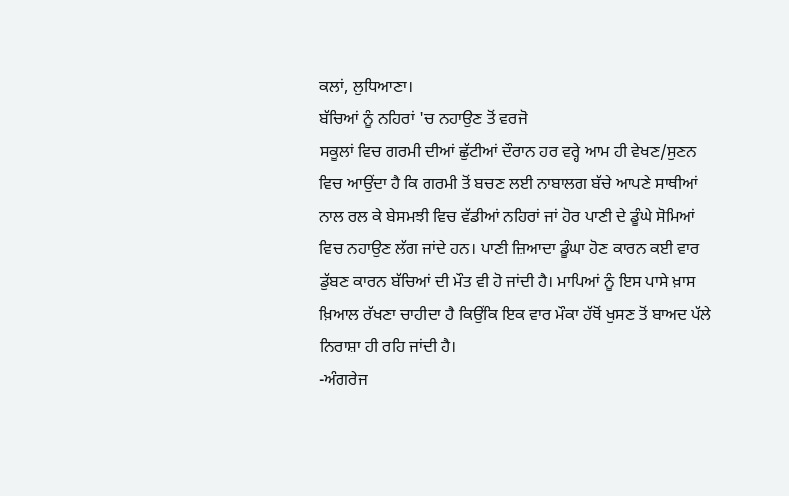ਕਲਾਂ, ਲੁਧਿਆਣਾ।
ਬੱਚਿਆਂ ਨੂੰ ਨਹਿਰਾਂ 'ਚ ਨਹਾਉਣ ਤੋਂ ਵਰਜੋ
ਸਕੂਲਾਂ ਵਿਚ ਗਰਮੀ ਦੀਆਂ ਛੁੱਟੀਆਂ ਦੌਰਾਨ ਹਰ ਵਰ੍ਹੇ ਆਮ ਹੀ ਵੇਖਣ/ਸੁਣਨ ਵਿਚ ਆਉਂਦਾ ਹੈ ਕਿ ਗਰਮੀ ਤੋਂ ਬਚਣ ਲਈ ਨਾਬਾਲਗ ਬੱਚੇ ਆਪਣੇ ਸਾਥੀਆਂ ਨਾਲ ਰਲ ਕੇ ਬੇਸਮਝੀ ਵਿਚ ਵੱਡੀਆਂ ਨਹਿਰਾਂ ਜਾਂ ਹੋਰ ਪਾਣੀ ਦੇ ਡੂੰਘੇ ਸੋਮਿਆਂ ਵਿਚ ਨਹਾਉਣ ਲੱਗ ਜਾਂਦੇ ਹਨ। ਪਾਣੀ ਜ਼ਿਆਦਾ ਡੂੰਘਾ ਹੋਣ ਕਾਰਨ ਕਈ ਵਾਰ ਡੁੱਬਣ ਕਾਰਨ ਬੱਚਿਆਂ ਦੀ ਮੌਤ ਵੀ ਹੋ ਜਾਂਦੀ ਹੈ। ਮਾਪਿਆਂ ਨੂੰ ਇਸ ਪਾਸੇ ਖ਼ਾਸ ਖ਼ਿਆਲ ਰੱਖਣਾ ਚਾਹੀਦਾ ਹੈ ਕਿਉਂਕਿ ਇਕ ਵਾਰ ਮੌਕਾ ਹੱਥੋਂ ਖੁਸਣ ਤੋਂ ਬਾਅਦ ਪੱਲੇ ਨਿਰਾਸ਼ਾ ਹੀ ਰਹਿ ਜਾਂਦੀ ਹੈ।
-ਅੰਗਰੇਜ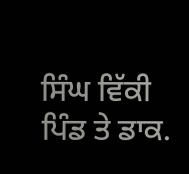ਸਿੰਘ ਵਿੱਕੀ
ਪਿੰਡ ਤੇ ਡਾਕ.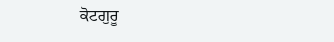ਕੋਟਗੁਰੂ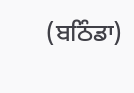(ਬਠਿੰਡਾ)